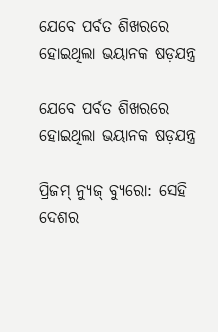ଯେବେ ପର୍ବତ ଶିଖରରେ ହୋଇଥିଲା ଭୟାନକ ଷଡ଼ଯନ୍ତ୍ର

ଯେବେ ପର୍ବତ ଶିଖରରେ ହୋଇଥିଲା ଭୟାନକ ଷଡ଼ଯନ୍ତ୍ର

ପ୍ରିଜମ୍ ନ୍ୟୁଜ୍ ବ୍ୟୁରୋ: ସେହି ଦେଶର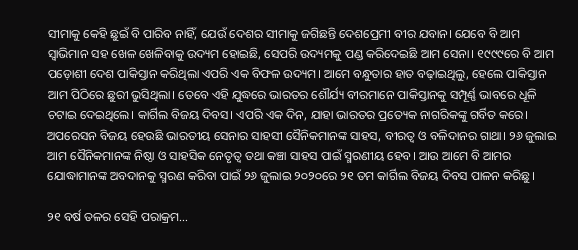ସୀମାକୁ କେହି ଛୁଇଁ ବି ପାରିବ ନାହିଁ, ଯେଉଁ ଦେଶର ସୀମାକୁ ଜଗିଛନ୍ତି ଦେଶପ୍ରେମୀ ବୀର ଯବାନ। ଯେବେ ବି ଆମ ସ୍ୱାଭିମାନ ସହ ଖେଳ ଖେଳିବାକୁ ଉଦ୍ୟମ ହୋଇଛି, ସେପରି ଉଦ୍ୟମକୁ ପଣ୍ଡ କରିଦେଇଛି ଆମ ସେନା। ୧୯୯୯ରେ ବି ଆମ ପଡ଼ୋଶୀ ଦେଶ ପାକିସ୍ତାନ କରିଥିଲା ଏପରି ଏକ ବିଫଳ ଉଦ୍ୟମ। ଆମେ ବନ୍ଧୁତାର ହାତ ବଢ଼ାଇଥିଲୁ, ହେଲେ ପାକିସ୍ତାନ ଆମ ପିଠିରେ ଛୁରୀ ଭୁସିଥିଲା। ତେବେ ଏହି ଯୁଦ୍ଧରେ ଭାରତର ଶୌର୍ଯ୍ୟ ବୀରମାନେ ପାକିସ୍ତାନକୁ ସମ୍ପୂର୍ଣ୍ଣ ଭାବରେ ଧୂଳି ଚଟାଇ ଦେଇଥିଲେ। କାର୍ଗିଲ ବିଜୟ ଦିବସ। ଏପରି ଏକ ଦିନ, ଯାହା ଭାରତର ପ୍ରତ୍ୟେକ ନାଗରିକଙ୍କୁ ଗର୍ବିତ କରେ। ଅପରେସନ ବିଜୟ ହେଉଛି ଭାରତୀୟ ସେନାର ସାହସୀ ସୈନିକମାନଙ୍କ ସାହସ, ବୀରତ୍ୱ ଓ ବଳିଦାନର ଗାଥା। ୨୬ ଜୁଲାଇ ଆମ ସୈନିକମାନଙ୍କ ନିଷ୍ଠା ଓ ସାହସିକ ନେତୃତ୍ୱ ତଥା କଞ୍ଚା ସାହସ ପାଇଁ ସ୍ମରଣୀୟ ହେବ। ଆଉ ଆମେ ବି ଆମର ଯୋଦ୍ଧାମାନଙ୍କ ଅବଦାନକୁ ସ୍ମରଣ କରିବା ପାଇଁ ୨୬ ଜୁଲାଇ ୨୦୨୦ରେ ୨୧ ତମ କାର୍ଗିଲ ବିଜୟ ଦିବସ ପାଳନ କରିଛୁ।

୨୧ ବର୍ଷ ତଳର ସେହି ପରାକ୍ରମ…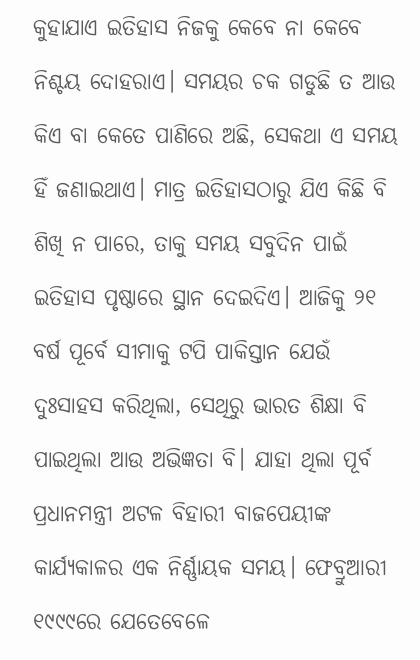କୁହାଯାଏ ଇତିହାସ ନିଜକୁ କେବେ ନା କେବେ ନିଶ୍ଚୟ ଦୋହରାଏ। ସମୟର ଚକ ଗଡୁଛି ତ ଆଉ କିଏ ବା କେତେ ପାଣିରେ ଅଛି, ସେକଥା ଏ ସମୟ ହିଁ ଜଣାଇଥାଏ। ମାତ୍ର ଇତିହାସଠାରୁ ଯିଏ କିଛି ବି ଶିଖି ନ ପାରେ, ତାକୁ ସମୟ ସବୁଦିନ ପାଇଁ ଇତିହାସ ପୃଷ୍ଠାରେ ସ୍ଥାନ ଦେଇଦିଏ। ଆଜିକୁ ୨୧ ବର୍ଷ ପୂର୍ବେ ସୀମାକୁ ଟପି ପାକିସ୍ତାନ ଯେଉଁ ଦୁଃସାହସ କରିଥିଲା, ସେଥିରୁ ଭାରତ ଶିକ୍ଷା ବି ପାଇଥିଲା ଆଉ ଅଭିଜ୍ଞତା ବି। ଯାହା ଥିଲା ପୂର୍ବ ପ୍ରଧାନମନ୍ତ୍ରୀ ଅଟଳ ବିହାରୀ ବାଜପେୟୀଙ୍କ କାର୍ଯ୍ୟକାଳର ଏକ ନିର୍ଣ୍ଣାୟକ ସମୟ। ଫେବ୍ରୁଆରୀ ୧୯୯୯ରେ ଯେତେବେଳେ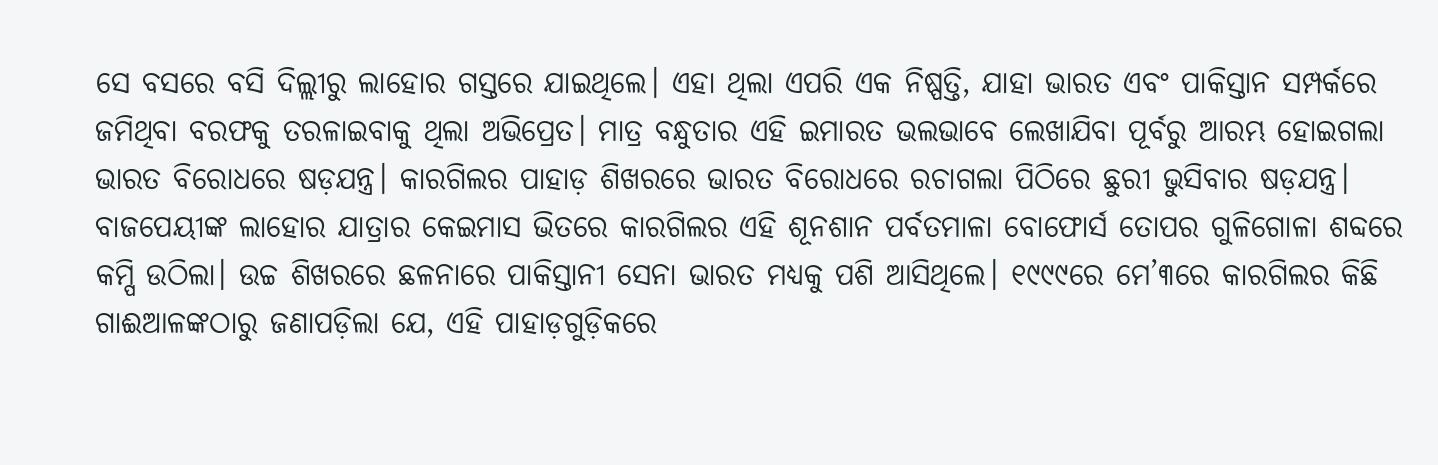ସେ ବସରେ ବସି ଦିଲ୍ଲୀରୁ ଲାହୋର ଗସ୍ତରେ ଯାଇଥିଲେ। ଏହା ଥିଲା ଏପରି ଏକ ନିଷ୍ପତ୍ତି, ଯାହା ଭାରତ ଏବଂ ପାକିସ୍ତାନ ସମ୍ପର୍କରେ ଜମିଥିବା ବରଫକୁ ତରଳାଇବାକୁ ଥିଲା ଅଭିପ୍ରେତ। ମାତ୍ର ବନ୍ଧୁତାର ଏହି ଇମାରତ ଭଲଭାବେ ଲେଖାଯିବା ପୂର୍ବରୁ ଆରମ୍ଭ ହୋଇଗଲା ଭାରତ ବିରୋଧରେ ଷଡ଼ଯନ୍ତ୍ର। କାରଗିଲର ପାହାଡ଼ ଶିଖରରେ ଭାରତ ବିରୋଧରେ ରଚାଗଲା ପିଠିରେ ଛୁରୀ ଭୁସିବାର ଷଡ଼ଯନ୍ତ୍ର। ବାଜପେୟୀଙ୍କ ଲାହୋର ଯାତ୍ରାର କେଇମାସ ଭିତରେ କାରଗିଲର ଏହି ଶୂନଶାନ ପର୍ବତମାଳା ବୋଫୋର୍ସ ତୋପର ଗୁଳିଗୋଳା ଶବ୍ଦରେ କମ୍ପି ଉଠିଲା। ଉଚ୍ଚ ଶିଖରରେ ଛଳନାରେ ପାକିସ୍ତାନୀ ସେନା ଭାରତ ମଧ୍ୟକୁ ପଶି ଆସିଥିଲେ। ୧୯୯୯ରେ ମେ’୩ରେ କାରଗିଲର କିଛି ଗାଈଆଳଙ୍କଠାରୁ ଜଣାପଡ଼ିଲା ଯେ, ଏହି ପାହାଡ଼ଗୁଡ଼ିକରେ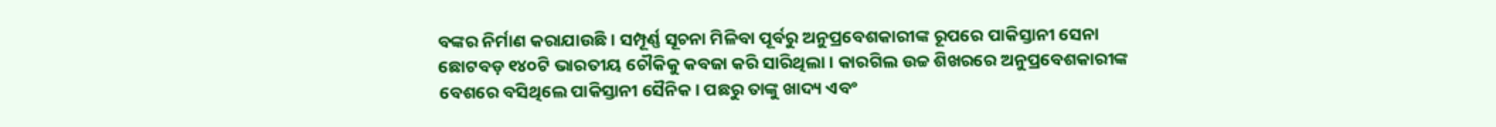ବଙ୍କର ନିର୍ମାଣ କରାଯାଉଛି। ସମ୍ପୂର୍ଣ୍ଣ ସୂଚନା ମିଳିବା ପୂର୍ବରୁ ଅନୁପ୍ରବେଶକାରୀଙ୍କ ରୂପରେ ପାକିସ୍ତାନୀ ସେନା ଛୋଟବଡ଼ ୧୪୦ଟି ଭାରତୀୟ ଚୌକିକୁ କବଜା କରି ସାରିଥିଲା। କାରଗିଲ ଉଚ୍ଚ ଶିଖରରେ ଅନୁପ୍ରବେଶକାରୀଙ୍କ ବେଶରେ ବସିଥିଲେ ପାକିସ୍ତାନୀ ସୈନିକ। ପଛରୁ ତାଙ୍କୁ ଖାଦ୍ୟ ଏବଂ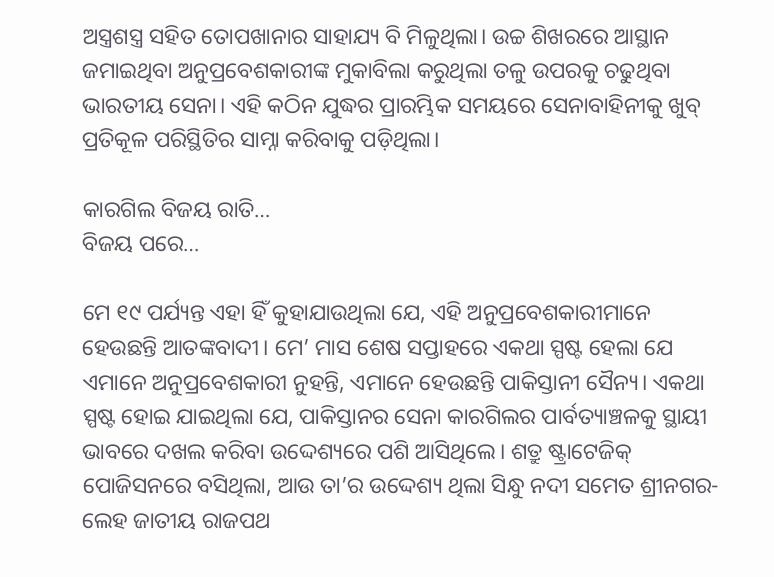ଅସ୍ତ୍ରଶସ୍ତ୍ର ସହିତ ତୋପଖାନାର ସାହାଯ୍ୟ ବି ମିଳୁଥିଲା। ଉଚ୍ଚ ଶିଖରରେ ଆସ୍ଥାନ ଜମାଇଥିବା ଅନୁପ୍ରବେଶକାରୀଙ୍କ ମୁକାବିଲା କରୁଥିଲା ତଳୁ ଉପରକୁ ଚଢୁଥିବା ଭାରତୀୟ ସେନା। ଏହି କଠିନ ଯୁଦ୍ଧର ପ୍ରାରମ୍ଭିକ ସମୟରେ ସେନାବାହିନୀକୁ ଖୁବ୍ ପ୍ରତିକୂଳ ପରିସ୍ଥିତିର ସାମ୍ନା କରିବାକୁ ପଡ଼ିଥିଲା।

କାରଗିଲ ବିଜୟ ରାତି…
ବିଜୟ ପରେ…

ମେ ୧୯ ପର୍ଯ୍ୟନ୍ତ ଏହା ହିଁ କୁହାଯାଉଥିଲା ଯେ, ଏହି ଅନୁପ୍ରବେଶକାରୀମାନେ ହେଉଛନ୍ତି ଆତଙ୍କବାଦୀ। ମେ’ ମାସ ଶେଷ ସପ୍ତାହରେ ଏକଥା ସ୍ପଷ୍ଟ ହେଲା ଯେ ଏମାନେ ଅନୁପ୍ରବେଶକାରୀ ନୁହନ୍ତି, ଏମାନେ ହେଉଛନ୍ତି ପାକିସ୍ତାନୀ ସୈନ୍ୟ। ଏକଥା ସ୍ପଷ୍ଟ ହୋଇ ଯାଇଥିଲା ଯେ, ପାକିସ୍ତାନର ସେନା କାରଗିଲର ପାର୍ବତ୍ୟାଞ୍ଚଳକୁ ସ୍ଥାୟୀ ଭାବରେ ଦଖଲ କରିବା ଉଦ୍ଦେଶ୍ୟରେ ପଶି ଆସିଥିଲେ। ଶତ୍ରୁ ଷ୍ଟ୍ରାଟେଜିକ୍ ପୋଜିସନରେ ବସିଥିଲା, ଆଉ ତା’ର ଉଦ୍ଦେଶ୍ୟ ଥିଲା ସିନ୍ଧୁ ନଦୀ ସମେତ ଶ୍ରୀନଗର-ଲେହ ଜାତୀୟ ରାଜପଥ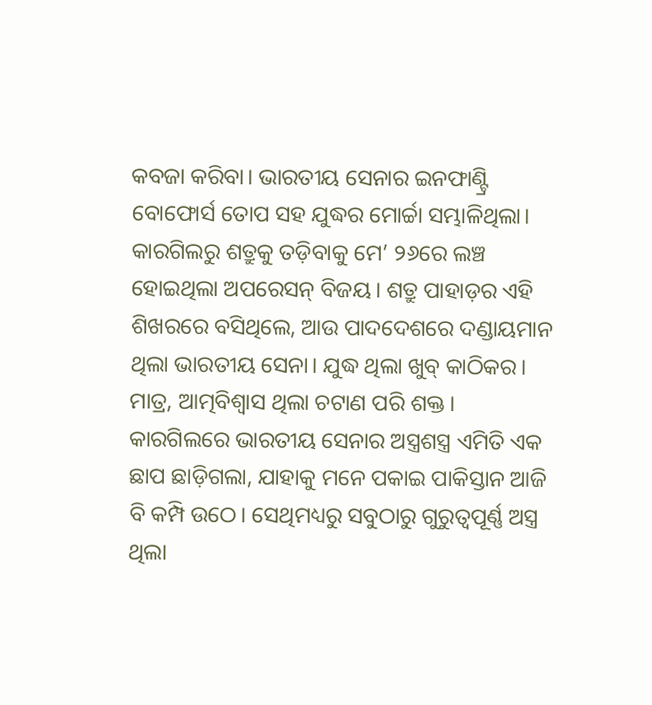କବଜା କରିବା। ଭାରତୀୟ ସେନାର ଇନଫାଣ୍ଟ୍ରି ବୋଫୋର୍ସ ତୋପ ସହ ଯୁଦ୍ଧର ମୋର୍ଚ୍ଚା ସମ୍ଭାଳିଥିଲା। କାରଗିଲରୁ ଶତ୍ରୁକୁ ତଡ଼ିବାକୁ ମେ’ ୨୬ରେ ଲଞ୍ଚ ହୋଇଥିଲା ଅପରେସନ୍ ବିଜୟ। ଶତ୍ରୁ ପାହାଡ଼ର ଏହି ଶିଖରରେ ବସିଥିଲେ, ଆଉ ପାଦଦେଶରେ ଦଣ୍ଡାୟମାନ ଥିଲା ଭାରତୀୟ ସେନା। ଯୁଦ୍ଧ ଥିଲା ଖୁବ୍ କାଠିକର। ମାତ୍ର, ଆତ୍ମବିଶ୍ୱାସ ଥିଲା ଚଟାଣ ପରି ଶକ୍ତ। କାରଗିଲରେ ଭାରତୀୟ ସେନାର ଅସ୍ତ୍ରଶସ୍ତ୍ର ଏମିତି ଏକ ଛାପ ଛାଡ଼ିଗଲା, ଯାହାକୁ ମନେ ପକାଇ ପାକିସ୍ତାନ ଆଜି ବି କମ୍ପି ଉଠେ। ସେଥିମଧ୍ୟରୁ ସବୁଠାରୁ ଗୁରୁତ୍ୱପୂର୍ଣ୍ଣ ଅସ୍ତ୍ର ଥିଲା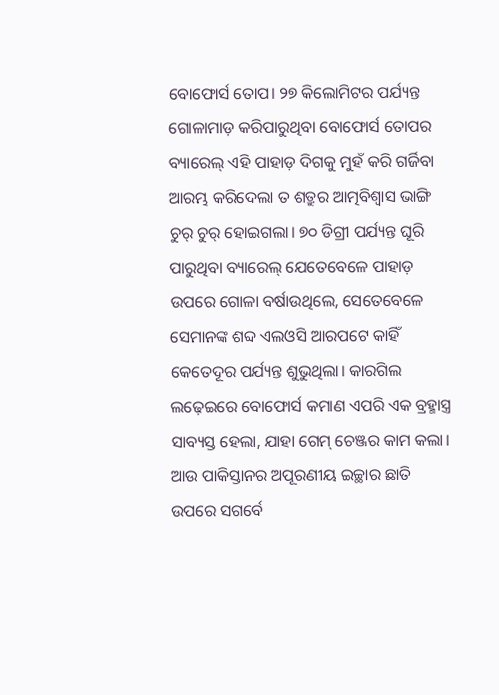ବୋଫୋର୍ସ ତୋପ। ୨୭ କିଲୋମିଟର ପର୍ଯ୍ୟନ୍ତ ଗୋଳାମାଡ଼ କରିପାରୁଥିବା ବୋଫୋର୍ସ ତୋପର ବ୍ୟାରେଲ୍ ଏହି ପାହାଡ଼ ଦିଗକୁ ମୁହଁ କରି ଗର୍ଜିବା ଆରମ୍ଭ କରିଦେଲା ତ ଶତ୍ରୁର ଆତ୍ମବିଶ୍ୱାସ ଭାଙ୍ଗି ଚୁର୍ ଚୁର୍ ହୋଇଗଲା। ୭୦ ଡିଗ୍ରୀ ପର୍ଯ୍ୟନ୍ତ ଘୂରି ପାରୁଥିବା ବ୍ୟାରେଲ୍ ଯେତେବେଳେ ପାହାଡ଼ ଉପରେ ଗୋଳା ବର୍ଷାଉଥିଲେ, ସେତେବେଳେ ସେମାନଙ୍କ ଶବ୍ଦ ଏଲଓସି ଆରପଟେ କାହିଁ କେତେଦୂର ପର୍ଯ୍ୟନ୍ତ ଶୁଭୁଥିଲା। କାରଗିଲ ଲଢ଼େଇରେ ବୋଫୋର୍ସ କମାଣ ଏପରି ଏକ ବ୍ରହ୍ମାସ୍ତ୍ର ସାବ୍ୟସ୍ତ ହେଲା, ଯାହା ଗେମ୍ ଚେଞ୍ଜର କାମ କଲା। ଆଉ ପାକିସ୍ତାନର ଅପୂରଣୀୟ ଇଚ୍ଛାର ଛାତି ଉପରେ ସଗର୍ବେ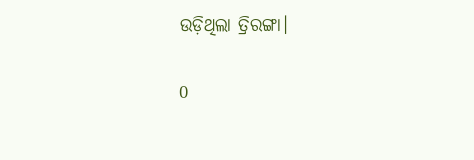ଉଡ଼ିଥିଲା ତ୍ରିରଙ୍ଗା।

0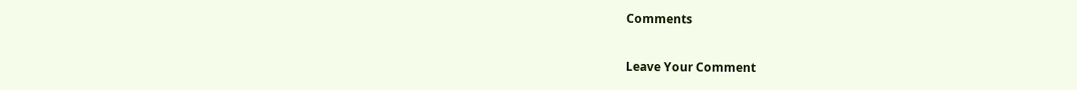Comments

Leave Your Comment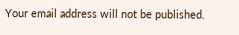Your email address will not be published.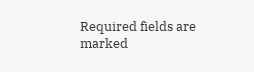Required fields are marked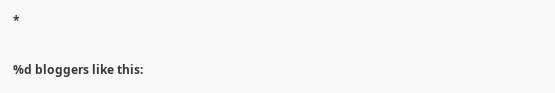*

%d bloggers like this: